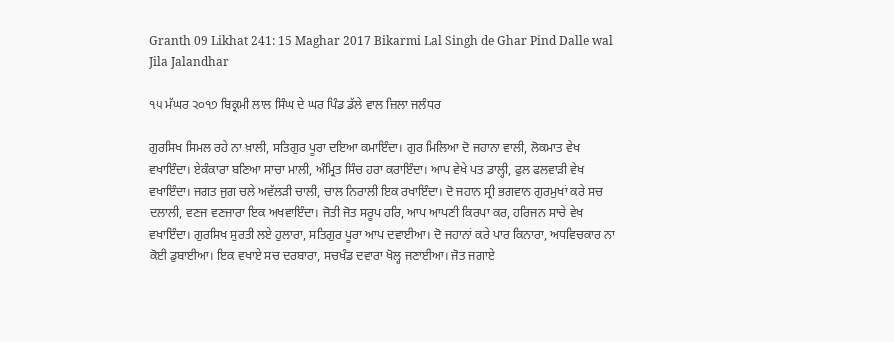Granth 09 Likhat 241: 15 Maghar 2017 Bikarmi Lal Singh de Ghar Pind Dalle wal Jila Jalandhar

੧੫ ਮੱਘਰ ੨੦੧੭ ਬਿਕ੍ਰਮੀ ਲਾਲ ਸਿੰਘ ਦੇ ਘਰ ਪਿੰਡ ਡੱਲੇ ਵਾਲ ਜ਼ਿਲਾ ਜਲੰਧਰ

ਗੁਰਸਿਖ ਸਿਮਲ ਰਹੇ ਨਾ ਖ਼ਾਲੀ, ਸਤਿਗੁਰ ਪੂਰਾ ਦਇਆ ਕਮਾਇੰਦਾ। ਗੁਰ ਮਿਲਿਆ ਦੋ ਜਹਾਨਾ ਵਾਲੀ, ਲੋਕਮਾਤ ਵੇਖ ਵਖਾਇੰਦਾ। ਏਕੰਕਾਰਾ ਬਣਿਆ ਸਾਚਾ ਮਾਲੀ, ਅੰਮ੍ਰਿਤ ਸਿੰਚ ਹਰਾ ਕਰਾਇੰਦਾ। ਆਪ ਵੇਖੇ ਪਤ ਡਾਲ੍ਹੀ, ਫੁਲ ਫਲਵਾੜੀ ਵੇਖ ਵਖਾਇੰਦਾ। ਜਗਤ ਜੁਗ ਚਲੇ ਅਵੱਲੜੀ ਚਾਲੀ, ਚਾਲ ਨਿਰਾਲੀ ਇਕ ਰਖਾਇੰਦਾ। ਦੋ ਜਹਾਨ ਸ੍ਰੀ ਭਗਵਾਨ ਗੁਰਮੁਖਾਂ ਕਰੇ ਸਚ ਦਲਾਲੀ, ਵਣਜ ਵਣਜਾਰਾ ਇਕ ਅਖਵਾਇੰਦਾ। ਜੋਤੀ ਜੋਤ ਸਰੂਪ ਹਰਿ, ਆਪ ਆਪਣੀ ਕਿਰਪਾ ਕਰ, ਹਰਿਜਨ ਸਾਚੇ ਵੇਖ ਵਖਾਇੰਦਾ। ਗੁਰਸਿਖ ਸੁਰਤੀ ਲਏ ਹੁਲਾਰਾ, ਸਤਿਗੁਰ ਪੂਰਾ ਆਪ ਦਵਾਈਆ। ਦੋ ਜਹਾਨਾਂ ਕਰੇ ਪਾਰ ਕਿਨਾਰਾ, ਅਧਵਿਚਕਾਰ ਨਾ ਕੋਈ ਡੁਬਾਈਆ। ਇਕ ਵਖਾਏ ਸਚ ਦਰਬਾਰਾ, ਸਚਖੰਡ ਦਵਾਰਾ ਖੋਲ੍ਹ ਜਣਾਈਆ। ਜੋਤ ਜਗਾਏ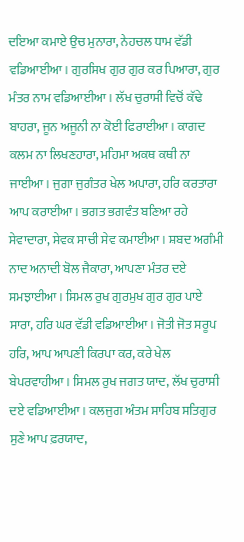ਦਇਆ ਕਮਾਏ ਉਚ ਮੁਨਾਰਾ, ਨੇਹਚਲ ਧਾਮ ਵੱਡੀ ਵਡਿਆਈਆ। ਗੁਰਸਿਖ ਗੁਰ ਗੁਰ ਕਰ ਪਿਆਰਾ, ਗੁਰ ਮੰਤਰ ਨਾਮ ਵਡਿਆਈਆ। ਲੱਖ ਚੁਰਾਸੀ ਵਿਚੋਂ ਕੱਢੇ ਬਾਹਰਾ, ਜੂਨ ਅਜੂਨੀ ਨਾ ਕੋਈ ਫਿਰਾਈਆ। ਕਾਗਦ ਕਲਮ ਨਾ ਲਿਖਣਹਾਰਾ, ਮਹਿਮਾ ਅਕਥ ਕਥੀ ਨਾ ਜਾਈਆ। ਜੁਗਾ ਜੁਗੰਤਰ ਖੇਲ ਅਪਾਰਾ, ਹਰਿ ਕਰਤਾਰਾ ਆਪ ਕਰਾਈਆ। ਭਗਤ ਭਗਵੰਤ ਬਣਿਆ ਰਹੇ ਸੇਵਾਦਾਰਾ, ਸੇਵਕ ਸਾਚੀ ਸੇਵ ਕਮਾਈਆ। ਸ਼ਬਦ ਅਗੰਮੀ ਨਾਦ ਅਨਾਦੀ ਬੋਲ ਜੈਕਾਰਾ, ਆਪਣਾ ਮੰਤਰ ਦਏ ਸਮਝਾਈਆ। ਸਿਮਲ ਰੁਖ ਗੁਰਮੁਖ ਗੁਰ ਗੁਰ ਪਾਏ  ਸਾਰਾ, ਹਰਿ ਘਰ ਵੱਡੀ ਵਡਿਆਈਆ। ਜੋਤੀ ਜੋਤ ਸਰੂਪ ਹਰਿ, ਆਪ ਆਪਣੀ ਕਿਰਪਾ ਕਰ, ਕਰੇ ਖੇਲ ਬੇਪਰਵਾਹੀਆ। ਸਿਮਲ ਰੁਖ ਜਗਤ ਯਾਦ, ਲੱਖ ਚੁਰਾਸੀ ਦਏ ਵਡਿਆਈਆ। ਕਲਜੁਗ ਅੰਤਮ ਸਾਹਿਬ ਸਤਿਗੁਰ ਸੁਣੇ ਆਪ ਫ਼ਰਯਾਦ,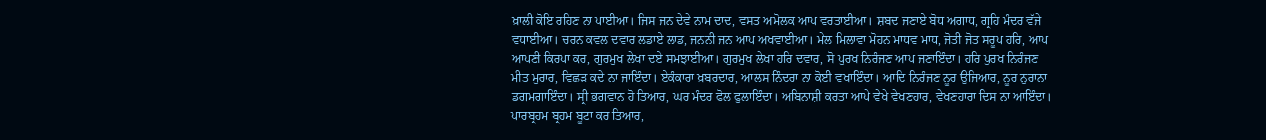ਖ਼ਾਲੀ ਕੋਇ ਰਹਿਣ ਨਾ ਪਾਈਆ। ਜਿਸ ਜਨ ਦੇਵੇ ਨਾਮ ਦਾਦ, ਵਸਤ ਅਮੋਲਕ ਆਪ ਵਰਤਾਈਆ। ਸ਼ਬਦ ਜਣਾਏ ਬੋਧ ਅਗਾਧ, ਗ੍ਰਹਿ ਮੰਦਰ ਵੱਜੇ ਵਧਾਈਆ। ਚਰਨ ਕਵਲ ਦਵਾਰ ਲਡਾਏ ਲਾਡ, ਜਨਨੀ ਜਨ ਆਪ ਅਖਵਾਈਆ। ਮੇਲ ਮਿਲਾਵਾ ਮੋਹਨ ਮਾਧਵ ਮਾਧ, ਜੋਤੀ ਜੋਤ ਸਰੂਪ ਹਰਿ, ਆਪ ਆਪਣੀ ਕਿਰਪਾ ਕਰ, ਗੁਰਮੁਖ ਲੇਖਾ ਦਏ ਸਮਝਾਈਆ। ਗੁਰਮੁਖ ਲੇਖਾ ਹਰਿ ਦਵਾਰ, ਸੋ ਪੁਰਖ ਨਿਰੰਜਣ ਆਪ ਜਣਾਇੰਦਾ। ਹਰਿ ਪੁਰਖ ਨਿਰੰਜਣ ਮੀਤ ਮੁਰਾਰ, ਵਿਛੜ ਕਦੇ ਨਾ ਜਾਇੰਦਾ। ਏਕੰਕਾਰਾ ਖ਼ਬਰਦਾਰ, ਆਲਸ ਨਿੰਦਰਾ ਨਾ ਕੋਈ ਵਖਾਇੰਦਾ। ਆਦਿ ਨਿਰੰਜਣ ਨੂਰ ਉਜਿਆਰ, ਨੂਰ ਨੁਰਾਨਾ ਡਗਮਗਾਇੰਦਾ। ਸ੍ਰੀ ਭਗਵਾਨ ਹੋ ਤਿਆਰ, ਘਰ ਮੰਦਰ ਫੋਲ ਫੁਲਾਇੰਦਾ। ਅਬਿਨਾਸ਼ੀ ਕਰਤਾ ਆਪੇ ਵੇਖੇ ਵੇਖਣਹਾਰ, ਵੇਖਣਹਾਰਾ ਦਿਸ ਨਾ ਆਇੰਦਾ। ਪਾਰਬ੍ਰਹਮ ਬ੍ਰਹਮ ਬੂਟਾ ਕਰ ਤਿਆਰ,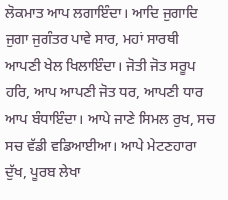ਲੋਕਮਾਤ ਆਪ ਲਗਾਇੰਦਾ। ਆਦਿ ਜੁਗਾਦਿ ਜੁਗਾ ਜੁਗੰਤਰ ਪਾਵੇ ਸਾਰ, ਮਹਾਂ ਸਾਰਥੀ ਆਪਣੀ ਖੇਲ ਖਿਲਾਇੰਦਾ। ਜੋਤੀ ਜੋਤ ਸਰੂਪ ਹਰਿ, ਆਪ ਆਪਣੀ ਜੋਤ ਧਰ, ਆਪਣੀ ਧਾਰ ਆਪ ਬੰਧਾਇੰਦਾ। ਆਪੇ ਜਾਣੇ ਸਿਮਲ ਰੁਖ, ਸਚ ਸਚ ਵੱਡੀ ਵਡਿਆਈਆ। ਆਪੇ ਮੇਟਣਹਾਰਾ ਦੁੱਖ, ਪੂਰਬ ਲੇਖਾ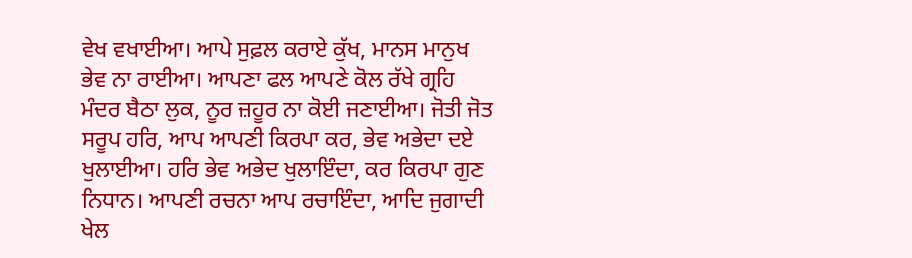ਵੇਖ ਵਖਾਈਆ। ਆਪੇ ਸੁਫ਼ਲ ਕਰਾਏ ਕੁੱਖ, ਮਾਨਸ ਮਾਨੁਖ ਭੇਵ ਨਾ ਰਾਈਆ। ਆਪਣਾ ਫਲ ਆਪਣੇ ਕੋਲ ਰੱਖੇ ਗ੍ਰਹਿ ਮੰਦਰ ਬੈਠਾ ਲੁਕ, ਨੂਰ ਜ਼ਹੂਰ ਨਾ ਕੋਈ ਜਣਾਈਆ। ਜੋਤੀ ਜੋਤ ਸਰੂਪ ਹਰਿ, ਆਪ ਆਪਣੀ ਕਿਰਪਾ ਕਰ, ਭੇਵ ਅਭੇਦਾ ਦਏ ਖੁਲਾਈਆ। ਹਰਿ ਭੇਵ ਅਭੇਦ ਖੁਲਾਇੰਦਾ, ਕਰ ਕਿਰਪਾ ਗੁਣ ਨਿਧਾਨ। ਆਪਣੀ ਰਚਨਾ ਆਪ ਰਚਾਇੰਦਾ, ਆਦਿ ਜੁਗਾਦੀ ਖੇਲ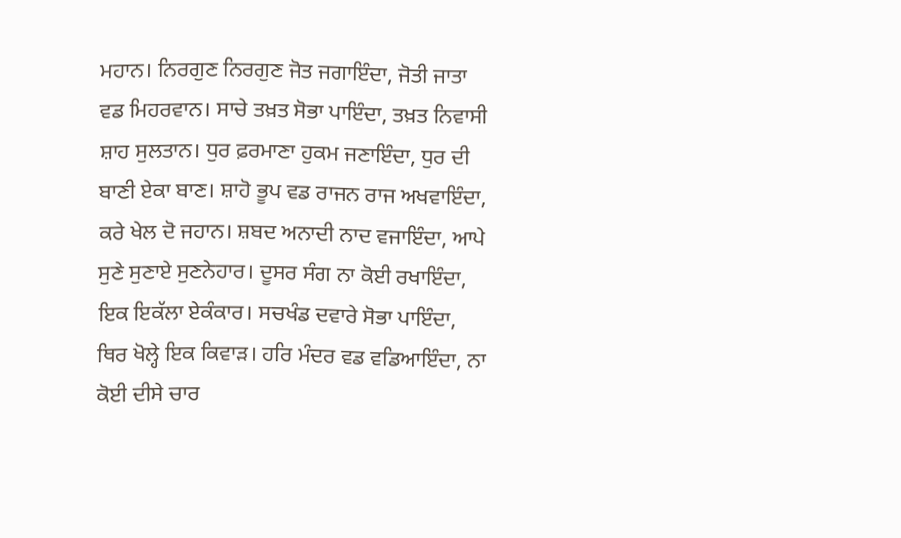ਮਹਾਨ। ਨਿਰਗੁਣ ਨਿਰਗੁਣ ਜੋਤ ਜਗਾਇੰਦਾ, ਜੋਤੀ ਜਾਤਾ ਵਡ ਮਿਹਰਵਾਨ। ਸਾਚੇ ਤਖ਼ਤ ਸੋਭਾ ਪਾਇੰਦਾ, ਤਖ਼ਤ ਨਿਵਾਸੀ ਸ਼ਾਹ ਸੁਲਤਾਨ। ਧੁਰ ਫ਼ਰਮਾਣਾ ਹੁਕਮ ਜਣਾਇੰਦਾ, ਧੁਰ ਦੀ ਬਾਣੀ ਏਕਾ ਬਾਣ। ਸ਼ਾਹੋ ਭੂਪ ਵਡ ਰਾਜਨ ਰਾਜ ਅਖਵਾਇੰਦਾ, ਕਰੇ ਖੇਲ ਦੋ ਜਹਾਨ। ਸ਼ਬਦ ਅਨਾਦੀ ਨਾਦ ਵਜਾਇੰਦਾ, ਆਪੇ ਸੁਣੇ ਸੁਣਾਏ ਸੁਣਨੇਹਾਰ। ਦੂਸਰ ਸੰਗ ਨਾ ਕੋਈ ਰਖਾਇੰਦਾ, ਇਕ ਇਕੱਲਾ ਏਕੰਕਾਰ। ਸਚਖੰਡ ਦਵਾਰੇ ਸੋਭਾ ਪਾਇੰਦਾ, ਥਿਰ ਖੋਲ੍ਹੇ ਇਕ ਕਿਵਾੜ। ਹਰਿ ਮੰਦਰ ਵਡ ਵਡਿਆਇੰਦਾ, ਨਾ ਕੋਈ ਦੀਸੇ ਚਾਰ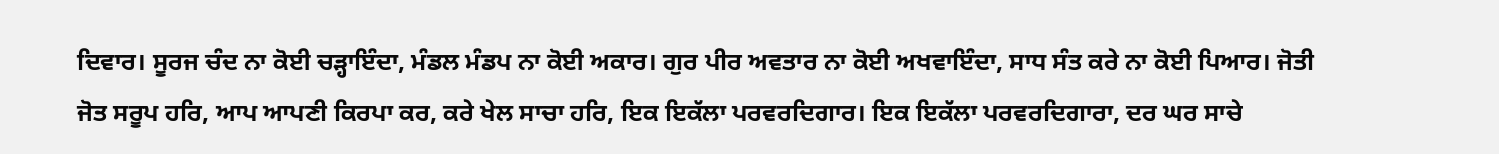ਦਿਵਾਰ। ਸੂਰਜ ਚੰਦ ਨਾ ਕੋਈ ਚੜ੍ਹਾਇੰਦਾ, ਮੰਡਲ ਮੰਡਪ ਨਾ ਕੋਈ ਅਕਾਰ। ਗੁਰ ਪੀਰ ਅਵਤਾਰ ਨਾ ਕੋਈ ਅਖਵਾਇੰਦਾ, ਸਾਧ ਸੰਤ ਕਰੇ ਨਾ ਕੋਈ ਪਿਆਰ। ਜੋਤੀ ਜੋਤ ਸਰੂਪ ਹਰਿ, ਆਪ ਆਪਣੀ ਕਿਰਪਾ ਕਰ, ਕਰੇ ਖੇਲ ਸਾਚਾ ਹਰਿ, ਇਕ ਇਕੱਲਾ ਪਰਵਰਦਿਗਾਰ। ਇਕ ਇਕੱਲਾ ਪਰਵਰਦਿਗਾਰਾ, ਦਰ ਘਰ ਸਾਚੇ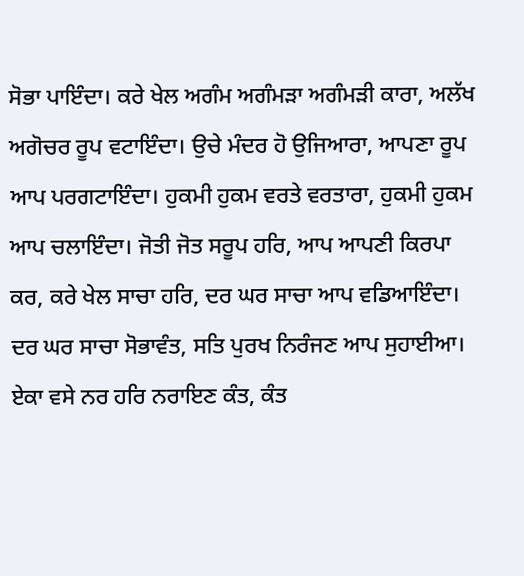ਸੋਭਾ ਪਾਇੰਦਾ। ਕਰੇ ਖੇਲ ਅਗੰਮ ਅਗੰਮੜਾ ਅਗੰਮੜੀ ਕਾਰਾ, ਅਲੱਖ ਅਗੋਚਰ ਰੂਪ ਵਟਾਇੰਦਾ। ਉਚੇ ਮੰਦਰ ਹੋ ਉਜਿਆਰਾ, ਆਪਣਾ ਰੂਪ ਆਪ ਪਰਗਟਾਇੰਦਾ। ਹੁਕਮੀ ਹੁਕਮ ਵਰਤੇ ਵਰਤਾਰਾ, ਹੁਕਮੀ ਹੁਕਮ ਆਪ ਚਲਾਇੰਦਾ। ਜੋਤੀ ਜੋਤ ਸਰੂਪ ਹਰਿ, ਆਪ ਆਪਣੀ ਕਿਰਪਾ ਕਰ, ਕਰੇ ਖੇਲ ਸਾਚਾ ਹਰਿ, ਦਰ ਘਰ ਸਾਚਾ ਆਪ ਵਡਿਆਇੰਦਾ। ਦਰ ਘਰ ਸਾਚਾ ਸੋਭਾਵੰਤ, ਸਤਿ ਪੁਰਖ ਨਿਰੰਜਣ ਆਪ ਸੁਹਾਈਆ। ਏਕਾ ਵਸੇ ਨਰ ਹਰਿ ਨਰਾਇਣ ਕੰਤ, ਕੰਤ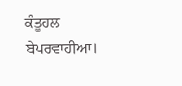ਕੰਤੂਹਲ ਬੇਪਰਵਾਹੀਆ।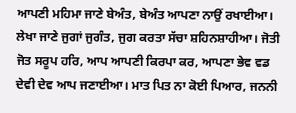ਆਪਣੀ ਮਹਿਮਾ ਜਾਣੇ ਬੇਅੰਤ, ਬੇਅੰਤ ਆਪਣਾ ਨਾਉਂ ਰਖਾਈਆ। ਲੇਖਾ ਜਾਣੇ ਜੁਗਾਂ ਜੁਗੰਤ, ਜੁਗ ਕਰਤਾ ਸੱਚਾ ਸ਼ਹਿਨਸ਼ਾਹੀਆ। ਜੋਤੀ ਜੋਤ ਸਰੂਪ ਹਰਿ, ਆਪ ਆਪਣੀ ਕਿਰਪਾ ਕਰ, ਆਪਣਾ ਭੇਵ ਵਡ ਦੇਵੀ ਦੇਵ ਆਪ ਜਣਾਈਆ। ਮਾਤ ਪਿਤ ਨਾ ਕੋਈ ਪਿਆਰ, ਜਨਨੀ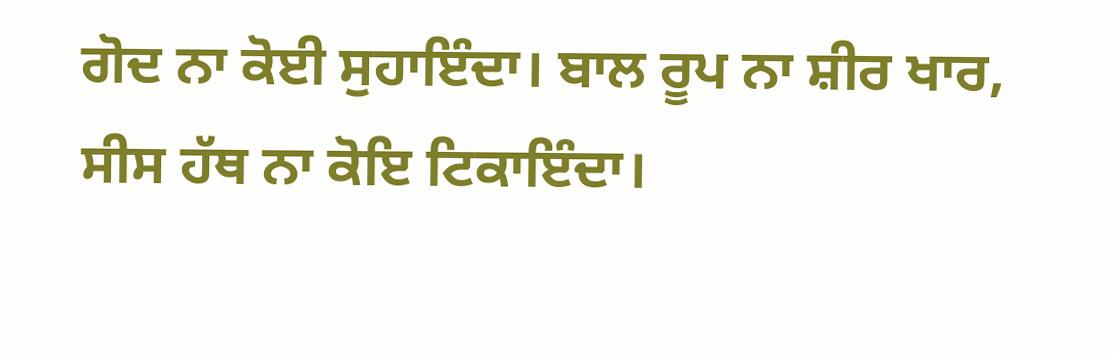ਗੋਦ ਨਾ ਕੋਈ ਸੁਹਾਇੰਦਾ। ਬਾਲ ਰੂਪ ਨਾ ਸ਼ੀਰ ਖਾਰ, ਸੀਸ ਹੱਥ ਨਾ ਕੋਇ ਟਿਕਾਇੰਦਾ।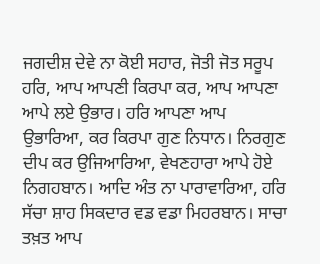ਜਗਦੀਸ਼ ਦੇਵੇ ਨਾ ਕੋਈ ਸਹਾਰ, ਜੋਤੀ ਜੋਤ ਸਰੂਪ ਹਰਿ, ਆਪ ਆਪਣੀ ਕਿਰਪਾ ਕਰ, ਆਪ ਆਪਣਾ ਆਪੇ ਲਏ ਉਭਾਰ। ਹਰਿ ਆਪਣਾ ਆਪ ਉਭਾਰਿਆ, ਕਰ ਕਿਰਪਾ ਗੁਣ ਨਿਧਾਨ। ਨਿਰਗੁਣ ਦੀਪ ਕਰ ਉਜਿਆਰਿਆ, ਵੇਖਣਹਾਰਾ ਆਪੇ ਹੋਏ ਨਿਗਹਬਾਨ। ਆਦਿ ਅੰਤ ਨਾ ਪਾਰਾਵਾਰਿਆ, ਹਰਿ ਸੱਚਾ ਸ਼ਾਹ ਸਿਕਦਾਰ ਵਡ ਵਡਾ ਮਿਹਰਬਾਨ। ਸਾਚਾ ਤਖ਼ਤ ਆਪ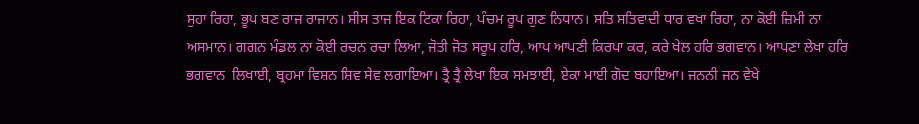ਸੁਹਾ ਰਿਹਾ, ਭੂਪ ਬਣ ਰਾਜ ਰਾਜਾਨ। ਸੀਸ ਤਾਜ ਇਕ ਟਿਕਾ ਰਿਹਾ, ਪੰਚਮ ਰੂਪ ਗੁਣ ਨਿਧਾਨ। ਸਤਿ ਸਤਿਵਾਦੀ ਧਾਰ ਵਖਾ ਰਿਹਾ, ਨਾ ਕੋਈ ਜ਼ਿਮੀ ਨਾ ਅਸਮਾਨ। ਗਗਨ ਮੰਡਲ ਨਾ ਕੋਈ ਰਚਨ ਰਚਾ ਲਿਆ, ਜੋਤੀ ਜੋਤ ਸਰੂਪ ਹਰਿ, ਆਪ ਆਪਣੀ ਕਿਰਪਾ ਕਰ, ਕਰੇ ਖੇਲ ਹਰਿ ਭਗਵਾਨ। ਆਪਣਾ ਲੇਖਾ ਹਰਿ ਭਗਵਾਨ  ਲਿਖਾਈ, ਬ੍ਰਹਮਾ ਵਿਸ਼ਨ ਸ਼ਿਵ ਸੇਵ ਲਗਾਇਆ। ਤ੍ਰੈ ਤ੍ਰੈ ਲੇਖਾ ਇਕ ਸਮਝਾਈ, ਏਕਾ ਮਾਈ ਗੋਦ ਬਹਾਇਆ। ਜਨਨੀ ਜਨ ਵੇਖੇ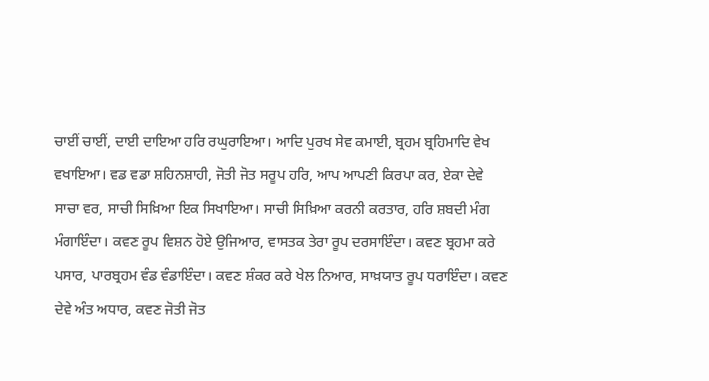ਚਾਈਂ ਚਾਈਂ, ਦਾਈ ਦਾਇਆ ਹਰਿ ਰਘੁਰਾਇਆ। ਆਦਿ ਪੁਰਖ ਸੇਵ ਕਮਾਈ, ਬ੍ਰਹਮ ਬ੍ਰਹਿਮਾਦਿ ਵੇਖ ਵਖਾਇਆ। ਵਡ ਵਡਾ ਸ਼ਹਿਨਸ਼ਾਹੀ, ਜੋਤੀ ਜੋਤ ਸਰੂਪ ਹਰਿ, ਆਪ ਆਪਣੀ ਕਿਰਪਾ ਕਰ, ਏਕਾ ਦੇਵੇ ਸਾਚਾ ਵਰ, ਸਾਚੀ ਸਿਖ਼ਿਆ ਇਕ ਸਿਖਾਇਆ। ਸਾਚੀ ਸਿਖ਼ਿਆ ਕਰਨੀ ਕਰਤਾਰ, ਹਰਿ ਸ਼ਬਦੀ ਮੰਗ ਮੰਗਾਇੰਦਾ। ਕਵਣ ਰੂਪ ਵਿਸ਼ਨ ਹੋਏ ਉਜਿਆਰ, ਵਾਸਤਕ ਤੇਰਾ ਰੂਪ ਦਰਸਾਇੰਦਾ। ਕਵਣ ਬ੍ਰਹਮਾ ਕਰੇ ਪਸਾਰ, ਪਾਰਬ੍ਰਹਮ ਵੰਡ ਵੰਡਾਇੰਦਾ। ਕਵਣ ਸ਼ੰਕਰ ਕਰੇ ਖੇਲ ਨਿਆਰ, ਸਾਖ਼ਯਾਤ ਰੂਪ ਧਰਾਇੰਦਾ। ਕਵਣ ਦੇਵੇ ਅੰਤ ਅਧਾਰ, ਕਵਣ ਜੋਤੀ ਜੋਤ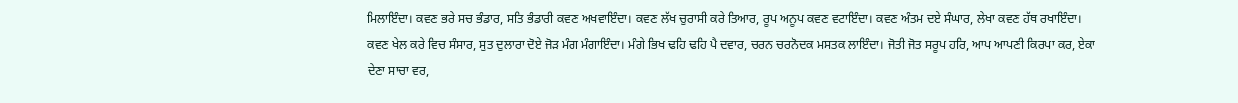ਮਿਲਾਇੰਦਾ। ਕਵਣ ਭਰੇ ਸਚ ਭੰਡਾਰ, ਸਤਿ ਭੰਡਾਰੀ ਕਵਣ ਅਖਵਾਇੰਦਾ। ਕਵਣ ਲੱਖ ਚੁਰਾਸੀ ਕਰੇ ਤਿਆਰ, ਰੂਪ ਅਨੂਪ ਕਵਣ ਵਟਾਇੰਦਾ। ਕਵਣ ਅੰਤਮ ਦਏ ਸੰਘਾਰ, ਲੇਖਾ ਕਵਣ ਹੱਥ ਰਖਾਇੰਦਾ। ਕਵਣ ਖੇਲ ਕਰੇ ਵਿਚ ਸੰਸਾਰ, ਸੁਤ ਦੁਲਾਰਾ ਦੋਏ ਜੋੜ ਮੰਗ ਮੰਗਾਇੰਦਾ। ਮੰਗੇ ਭਿਖ ਢਹਿ ਢਹਿ ਪੈ ਦਵਾਰ, ਚਰਨ ਚਰਨੋਦਕ ਮਸਤਕ ਲਾਇੰਦਾ। ਜੋਤੀ ਜੋਤ ਸਰੂਪ ਹਰਿ, ਆਪ ਆਪਣੀ ਕਿਰਪਾ ਕਰ, ਏਕਾ ਦੇਣਾ ਸਾਚਾ ਵਰ,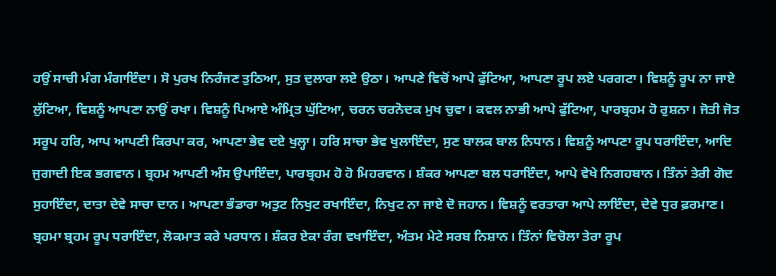ਹਉਂ ਸਾਚੀ ਮੰਗ ਮੰਗਾਇੰਦਾ। ਸੋ ਪੁਰਖ ਨਿਰੰਜਣ ਤੁਠਿਆ, ਸੁਤ ਦੁਲਾਰਾ ਲਏ ਉਠਾ। ਆਪਣੇ ਵਿਚੋਂ ਆਪੇ ਫੁੱਟਿਆ, ਆਪਣਾ ਰੂਪ ਲਏ ਪਰਗਟਾ। ਵਿਸ਼ਨੂੰ ਰੂਪ ਨਾ ਜਾਏ ਲੁੱਟਿਆ, ਵਿਸ਼ਨੂੰ ਆਪਣਾ ਨਾਉਂ ਰਖਾ। ਵਿਸ਼ਨੂੰ ਪਿਆਏ ਅੰਮ੍ਰਿਤ ਘੁੱਟਿਆ, ਚਰਨ ਚਰਨੋਦਕ ਮੁਖ ਚੁਵਾ। ਕਵਲ ਨਾਭੀ ਆਪੇ ਫੁੱਟਿਆ, ਪਾਰਬ੍ਰਹਮ ਹੋ ਰੁਸ਼ਨਾ। ਜੋਤੀ ਜੋਤ ਸਰੂਪ ਹਰਿ, ਆਪ ਆਪਣੀ ਕਿਰਪਾ ਕਰ, ਆਪਣਾ ਭੇਵ ਦਏ ਖੁਲ੍ਹਾ। ਹਰਿ ਸਾਚਾ ਭੇਵ ਖੁਲਾਇੰਦਾ, ਸੁਣ ਬਾਲਕ ਬਾਲ ਨਿਧਾਨ। ਵਿਸ਼ਨੂੰ ਆਪਣਾ ਰੂਪ ਧਰਾਇੰਦਾ, ਆਦਿ ਜੁਗਾਦੀ ਇਕ ਭਗਵਾਨ। ਬ੍ਰਹਮ ਆਪਣੀ ਅੰਸ ਉਪਾਇੰਦਾ, ਪਾਰਬ੍ਰਹਮ ਹੋ ਹੋ ਮਿਹਰਵਾਨ। ਸ਼ੰਕਰ ਆਪਣਾ ਬਲ ਧਰਾਇੰਦਾ, ਆਪੇ ਵੇਖੇ ਨਿਗਹਬਾਨ। ਤਿੰਨਾਂ ਤੇਰੀ ਗੋਦ ਸੁਹਾਇੰਦਾ, ਦਾਤਾ ਦੇਵੇ ਸਾਚਾ ਦਾਨ। ਆਪਣਾ ਭੰਡਾਰਾ ਅਤੁਟ ਨਿਖੁਟ ਰਖਾਇੰਦਾ, ਨਿਖੁਟ ਨਾ ਜਾਏ ਦੋ ਜਹਾਨ। ਵਿਸ਼ਨੂੰ ਵਰਤਾਰਾ ਆਪੇ ਲਾਇੰਦਾ, ਦੇਵੇ ਧੁਰ ਫ਼ਰਮਾਣ। ਬ੍ਰਹਮਾ ਬ੍ਰਹਮ ਰੂਪ ਧਰਾਇੰਦਾ, ਲੋਕਮਾਤ ਕਰੇ ਪਰਧਾਨ। ਸ਼ੰਕਰ ਏਕਾ ਰੰਗ ਵਖਾਇੰਦਾ, ਅੰਤਮ ਮੇਟੇ ਸਰਬ ਨਿਸ਼ਾਨ। ਤਿੰਨਾਂ ਵਿਚੋਲਾ ਤੇਰਾ ਰੂਪ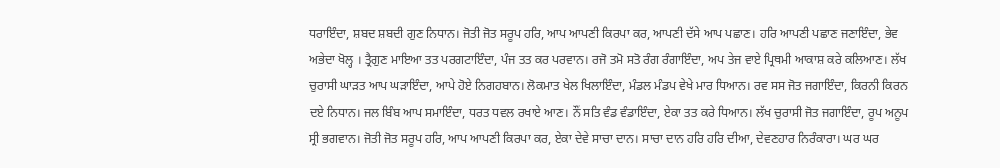ਧਰਾਇੰਦਾ, ਸ਼ਬਦ ਸ਼ਬਦੀ ਗੁਣ ਨਿਧਾਨ। ਜੋਤੀ ਜੋਤ ਸਰੂਪ ਹਰਿ, ਆਪ ਆਪਣੀ ਕਿਰਪਾ ਕਰ, ਆਪਣੀ ਦੱਸੇ ਆਪ ਪਛਾਣ। ਹਰਿ ਆਪਣੀ ਪਛਾਣ ਜਣਾਇੰਦਾ, ਭੇਵ ਅਭੇਦਾ ਖੋਲ੍ਹ । ਤ੍ਰੈਗੁਣ ਮਾਇਆ ਤਤ ਪਰਗਟਾਇੰਦਾ, ਪੰਜ ਤਤ ਕਰ ਪਰਵਾਨ। ਰਜੋ ਤਮੋ ਸਤੋ ਰੰਗ ਰੰਗਾਇੰਦਾ, ਅਪ ਤੇਜ ਵਾਏ ਪ੍ਰਿਥਮੀ ਆਕਾਸ਼ ਕਰੇ ਕਲਿਆਣ। ਲੱਖ ਚੁਰਾਸੀ ਘਾੜਤ ਆਪ ਘੜਾਇੰਦਾ, ਆਪੇ ਹੋਏ ਨਿਗਹਬਾਨ। ਲੋਕਮਾਤ ਖੇਲ ਖਿਲਾਇੰਦਾ, ਮੰਡਲ ਮੰਡਪ ਵੇਖੇ ਮਾਰ ਧਿਆਨ। ਰਵ ਸਸ ਜੋਤ ਜਗਾਇੰਦਾ, ਕਿਰਨੀ ਕਿਰਨ ਦਏ ਨਿਧਾਨ। ਜਲ ਬਿੰਬ ਆਪ ਸਮਾਇੰਦਾ, ਧਰਤ ਧਵਲ ਰਖਾਏ ਆਣ। ਨੌਂ ਸਤਿ ਵੰਡ ਵੰਡਾਇੰਦਾ, ਏਕਾ ਤਤ ਕਰੇ ਧਿਆਨ। ਲੱਖ ਚੁਰਾਸੀ ਜੋਤ ਜਗਾਇੰਦਾ, ਰੂਪ ਅਨੂਪ ਸ੍ਰੀ ਭਗਵਾਨ। ਜੋਤੀ ਜੋਤ ਸਰੂਪ ਹਰਿ, ਆਪ ਆਪਣੀ ਕਿਰਪਾ ਕਰ, ਏਕਾ ਦੇਵੇ ਸਾਚਾ ਦਾਨ। ਸਾਚਾ ਦਾਨ ਹਰਿ ਹਰਿ ਦੀਆ, ਦੇਵਣਹਾਰ ਨਿਰੰਕਾਰਾ। ਘਰ ਘਰ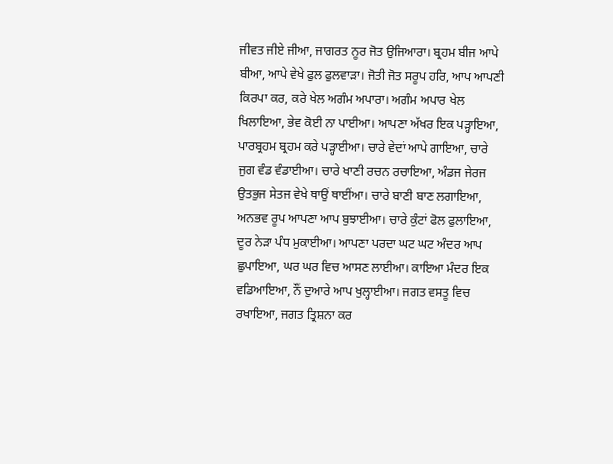ਜੀਵਤ ਜੀਏ ਜੀਆ, ਜਾਗਰਤ ਨੂਰ ਜੋਤ ਉਜਿਆਰਾ। ਬ੍ਰਹਮ ਬੀਜ ਆਪੇ ਬੀਆ, ਆਪੇ ਵੇਖੇ ਫੁਲ ਫੁਲਵਾੜਾ। ਜੋਤੀ ਜੋਤ ਸਰੂਪ ਹਰਿ, ਆਪ ਆਪਣੀ ਕਿਰਪਾ ਕਰ, ਕਰੇ ਖੇਲ ਅਗੰਮ ਅਪਾਰਾ। ਅਗੰਮ ਅਪਾਰ ਖੇਲ ਖਿਲਾਇਆ, ਭੇਵ ਕੋਈ ਨਾ ਪਾਈਆ। ਆਪਣਾ ਅੱਖਰ ਇਕ ਪੜ੍ਹਾਇਆ, ਪਾਰਬ੍ਰਹਮ ਬ੍ਰਹਮ ਕਰੇ ਪੜ੍ਹਾਈਆ। ਚਾਰੇ ਵੇਦਾਂ ਆਪੇ ਗਾਇਆ, ਚਾਰੇ ਜੁਗ ਵੰਡ ਵੰਡਾਈਆ। ਚਾਰੇ ਖਾਣੀ ਰਚਨ ਰਚਾਇਆ, ਅੰਡਜ ਜੇਰਜ ਉਤਭੁਜ ਸੇਤਜ ਵੇਖੇ ਥਾਉਂ ਥਾਈਂਆ। ਚਾਰੇ ਬਾਣੀ ਬਾਣ ਲਗਾਇਆ, ਅਨਭਵ ਰੂਪ ਆਪਣਾ ਆਪ ਬੁਝਾਈਆ। ਚਾਰੇ ਕੁੰਟਾਂ ਫੋਲ ਫੁਲਾਇਆ, ਦੂਰ ਨੇੜਾ ਪੰਧ ਮੁਕਾਈਆ। ਆਪਣਾ ਪਰਦਾ ਘਟ ਘਟ ਅੰਦਰ ਆਪ ਛੁਪਾਇਆ, ਘਰ ਘਰ ਵਿਚ ਆਸਣ ਲਾਈਆ। ਕਾਇਆ ਮੰਦਰ ਇਕ ਵਡਿਆਇਆ, ਨੌਂ ਦੁਆਰੇ ਆਪ ਖੁਲ੍ਹਾਈਆ। ਜਗਤ ਵਸਤੂ ਵਿਚ ਰਖਾਇਆ, ਜਗਤ ਤ੍ਰਿਸ਼ਨਾ ਕਰ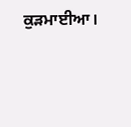ਕੁੜਮਾਈਆ।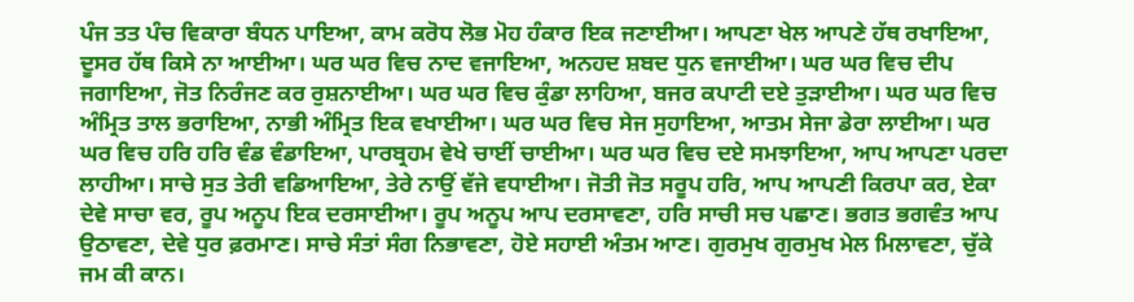ਪੰਜ ਤਤ ਪੰਚ ਵਿਕਾਰਾ ਬੰਧਨ ਪਾਇਆ, ਕਾਮ ਕਰੋਧ ਲੋਭ ਮੋਹ ਹੰਕਾਰ ਇਕ ਜਣਾਈਆ। ਆਪਣਾ ਖੇਲ ਆਪਣੇ ਹੱਥ ਰਖਾਇਆ, ਦੂਸਰ ਹੱਥ ਕਿਸੇ ਨਾ ਆਈਆ। ਘਰ ਘਰ ਵਿਚ ਨਾਦ ਵਜਾਇਆ, ਅਨਹਦ ਸ਼ਬਦ ਧੁਨ ਵਜਾਈਆ। ਘਰ ਘਰ ਵਿਚ ਦੀਪ ਜਗਾਇਆ, ਜੋਤ ਨਿਰੰਜਣ ਕਰ ਰੁਸ਼ਨਾਈਆ। ਘਰ ਘਰ ਵਿਚ ਕੁੰਡਾ ਲਾਹਿਆ, ਬਜਰ ਕਪਾਟੀ ਦਏ ਤੁੜਾਈਆ। ਘਰ ਘਰ ਵਿਚ ਅੰਮ੍ਰਿਤ ਤਾਲ ਭਰਾਇਆ, ਨਾਭੀ ਅੰਮ੍ਰਿਤ ਇਕ ਵਖਾਈਆ। ਘਰ ਘਰ ਵਿਚ ਸੇਜ ਸੁਹਾਇਆ, ਆਤਮ ਸੇਜਾ ਡੇਰਾ ਲਾਈਆ। ਘਰ ਘਰ ਵਿਚ ਹਰਿ ਹਰਿ ਵੰਡ ਵੰਡਾਇਆ, ਪਾਰਬ੍ਰਹਮ ਵੇਖੇ ਚਾਈਂ ਚਾਈਆ। ਘਰ ਘਰ ਵਿਚ ਦਏ ਸਮਝਾਇਆ, ਆਪ ਆਪਣਾ ਪਰਦਾ ਲਾਹੀਆ। ਸਾਚੇ ਸੁਤ ਤੇਰੀ ਵਡਿਆਇਆ, ਤੇਰੇ ਨਾਉਂ ਵੱਜੇ ਵਧਾਈਆ। ਜੋਤੀ ਜੋਤ ਸਰੂਪ ਹਰਿ, ਆਪ ਆਪਣੀ ਕਿਰਪਾ ਕਰ, ਏਕਾ ਦੇਵੇ ਸਾਚਾ ਵਰ, ਰੂਪ ਅਨੂਪ ਇਕ ਦਰਸਾਈਆ। ਰੂਪ ਅਨੂਪ ਆਪ ਦਰਸਾਵਣਾ, ਹਰਿ ਸਾਚੀ ਸਚ ਪਛਾਣ। ਭਗਤ ਭਗਵੰਤ ਆਪ ਉਠਾਵਣਾ, ਦੇਵੇ ਧੁਰ ਫ਼ਰਮਾਣ। ਸਾਚੇ ਸੰਤਾਂ ਸੰਗ ਨਿਭਾਵਣਾ, ਹੋਏ ਸਹਾਈ ਅੰਤਮ ਆਣ। ਗੁਰਮੁਖ ਗੁਰਮੁਖ ਮੇਲ ਮਿਲਾਵਣਾ, ਚੁੱਕੇ ਜਮ ਕੀ ਕਾਨ।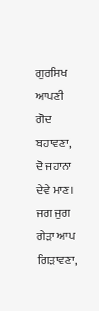ਗੁਰਸਿਖ ਆਪਣੀ ਗੋਦ ਬਹਾਵਣਾ, ਦੋ ਜਹਾਨਾ ਦੇਵੇ ਮਾਣ। ਜਗ ਜੁਗ ਗੇੜਾ ਆਪ ਗਿੜਾਵਣਾ,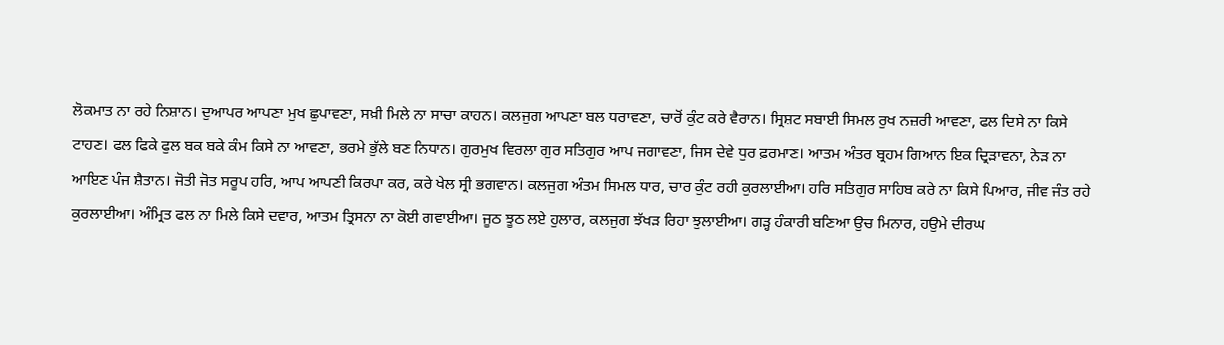ਲੋਕਮਾਤ ਨਾ ਰਹੇ ਨਿਸ਼ਾਨ। ਦੁਆਪਰ ਆਪਣਾ ਮੁਖ ਛੁਪਾਵਣਾ, ਸਖ਼ੀ ਮਿਲੇ ਨਾ ਸਾਚਾ ਕਾਹਨ। ਕਲਜੁਗ ਆਪਣਾ ਬਲ ਧਰਾਵਣਾ, ਚਾਰੋਂ ਕੁੰਟ ਕਰੇ ਵੈਰਾਨ। ਸ੍ਰਿਸ਼ਟ ਸਬਾਈ ਸਿਮਲ ਰੁਖ ਨਜ਼ਰੀ ਆਵਣਾ, ਫਲ ਦਿਸੇ ਨਾ ਕਿਸੇ ਟਾਹਣ। ਫਲ ਫਿਕੇ ਫੁਲ ਬਕ ਬਕੇ ਕੰਮ ਕਿਸੇ ਨਾ ਆਵਣਾ, ਭਰਮੇ ਭੁੱਲੇ ਬਣ ਨਿਧਾਨ। ਗੁਰਮੁਖ ਵਿਰਲਾ ਗੁਰ ਸਤਿਗੁਰ ਆਪ ਜਗਾਵਣਾ, ਜਿਸ ਦੇਵੇ ਧੁਰ ਫ਼ਰਮਾਣ। ਆਤਮ ਅੰਤਰ ਬ੍ਰਹਮ ਗਿਆਨ ਇਕ ਦ੍ਰਿੜਾਵਨਾ, ਨੇੜ ਨਾ ਆਇਣ ਪੰਜ ਸ਼ੈਤਾਨ। ਜੋਤੀ ਜੋਤ ਸਰੂਪ ਹਰਿ, ਆਪ ਆਪਣੀ ਕਿਰਪਾ ਕਰ, ਕਰੇ ਖੇਲ ਸ੍ਰੀ ਭਗਵਾਨ। ਕਲਜੁਗ ਅੰਤਮ ਸਿਮਲ ਧਾਰ, ਚਾਰ ਕੁੰਟ ਰਹੀ ਕੁਰਲਾਈਆ। ਹਰਿ ਸਤਿਗੁਰ ਸਾਹਿਬ ਕਰੇ ਨਾ ਕਿਸੇ ਪਿਆਰ, ਜੀਵ ਜੰਤ ਰਹੇ ਕੁਰਲਾਈਆ। ਅੰਮ੍ਰਿਤ ਫਲ ਨਾ ਮਿਲੇ ਕਿਸੇ ਦਵਾਰ, ਆਤਮ ਤ੍ਰਿਸਨਾ ਨਾ ਕੋਈ ਗਵਾਈਆ। ਜੂਠ ਝੂਠ ਲਏ ਹੁਲਾਰ, ਕਲਜੁਗ ਝੱਖੜ ਰਿਹਾ ਝੁਲਾਈਆ। ਗੜ੍ਹ ਹੰਕਾਰੀ ਬਣਿਆ ਉਚ ਮਿਨਾਰ, ਹਉਮੇ ਦੀਰਘ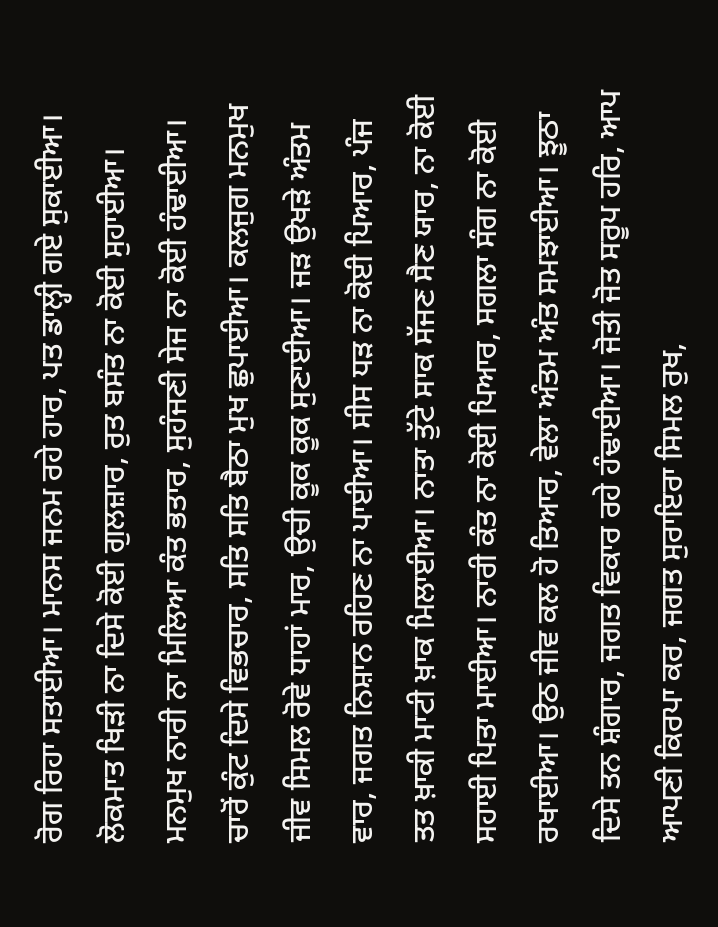ਰੋਗ ਰਿਹਾ ਸਤਾਈਆ। ਮਾਨਸ ਜਨਮ ਰਹੇ ਹਾਰ, ਪਤ ਡਾਲ੍ਹੀ ਗਏ ਸੁਕਾਈਆ। ਲੋਕਮਾਤ ਖਿੜੀ ਨਾ ਦਿਸੇ ਕੋਈ ਗੁਲਜ਼ਾਰ, ਰੁਤ ਬਸੰਤ ਨਾ ਕੋਈ ਸੁਹਾਈਆ। ਮਨਮੁਖ ਨਾਰੀ ਨਾ ਮਿਲਿਆ ਕੰਤ ਭਤਾਰ, ਸੁਹੰਜਣੀ ਸੇਜ ਨਾ ਕੋਈ ਹੰਢਾਈਆ। ਚਾਰੋਂ ਕੁੰਟ ਦਿਸੇ ਵਿਭਚਾਰ, ਸਤਿ ਸਤਿ ਬੈਠਾ ਮੁਖ ਛੁਪਾਈਆ। ਕਲਜੁਗ ਮਨਮੁਖ ਜੀਵ ਸਿਮਲ ਰੋਵੇ ਧਾਹਾਂ ਮਾਰ, ਉਚੀ ਕੂਕ ਕੂਕ ਸੁਣਾਈਆ। ਜੜ ਉਖੜੇ ਅੰਤਮ ਵਾਰ, ਜਗਤ ਨਿਸ਼ਾਨ ਰਹਿਣ ਨਾ ਪਾਈਆ। ਸੀਸ ਧੜ ਨਾ ਕੋਈ ਪਿਆਰ, ਪੰਜ ਤਤ ਖ਼ਾਕੀ ਮਾਟੀ ਖ਼ਾਕ ਮਿਲਾਈਆ। ਨਾਤਾ ਤੁੱਟੇ ਸਾਕ ਸੱਜਣ ਸੈਣ ਯਾਰ, ਨਾ ਕੋਈ ਸਹਾਈ ਪਿਤਾ ਮਾਈਆ। ਨਾਰੀ ਕੰਤ ਨਾ ਕੋਈ ਪਿਆਰ, ਸਗਲਾ ਸੰਗ ਨਾ ਕੋਈ ਰਖਾਈਆ। ਉਠ ਜੀਵ ਕਲ ਹੋ ਤਿਆਰ, ਵੇਲਾ ਅੰਤਮ ਅੰਤ ਸਮਝਾਈਆ। ਝੂਠਾ ਦਿਸੇ ਤਨ ਸ਼ੰਗਾਰ, ਜਗਤ ਵਿਕਾਰ ਰਹੇ ਹੰਢਾਈਆ। ਜੋਤੀ ਜੋਤ ਸਰੂਪ ਹਰਿ, ਆਪ ਆਪਣੀ ਕਿਰਪਾ ਕਰ, ਜਗਤ ਸੁਰਾਇਰਾ ਸਿਮਲ ਰੁਖ,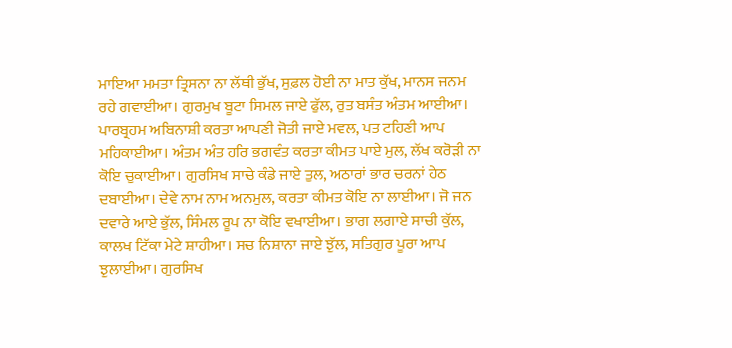ਮਾਇਆ ਮਮਤਾ ਤ੍ਰਿਸਨਾ ਨਾ ਲੱਥੀ ਭੁੱਖ, ਸੁਫ਼ਲ ਹੋਈ ਨਾ ਮਾਤ ਕੁੱਖ, ਮਾਨਸ ਜਨਮ ਰਹੇ ਗਵਾਈਆ। ਗੁਰਮੁਖ ਬੂਟਾ ਸਿਮਲ ਜਾਏ ਫੁੱਲ, ਰੁਤ ਬਸੰਤ ਅੰਤਮ ਆਈਆ। ਪਾਰਬ੍ਰਹਮ ਅਬਿਨਾਸ਼ੀ ਕਰਤਾ ਆਪਣੀ ਜੋਤੀ ਜਾਏ ਮਵਲ, ਪਤ ਟਹਿਣੀ ਆਪ ਮਹਿਕਾਈਆ। ਅੰਤਮ ਅੰਤ ਹਰਿ ਭਗਵੰਤ ਕਰਤਾ ਕੀਮਤ ਪਾਏ ਮੁਲ, ਲੱਖ ਕਰੋੜੀ ਨਾ ਕੋਇ ਚੁਕਾਈਆ। ਗੁਰਸਿਖ ਸਾਚੇ ਕੰਡੇ ਜਾਏ ਤੁਲ, ਅਠਾਰਾਂ ਭਾਰ ਚਰਨਾਂ ਹੇਠ ਦਬਾਈਆ। ਦੇਵੇ ਨਾਮ ਨਾਮ ਅਨਮੁਲ, ਕਰਤਾ ਕੀਮਤ ਕੋਇ ਨਾ ਲਾਈਆ। ਜੋ ਜਨ ਦਵਾਰੇ ਆਏ ਭੁੱਲ, ਸਿੰਮਲ ਰੂਪ ਨਾ ਕੋਇ ਵਖਾਈਆ। ਭਾਗ ਲਗਾਏ ਸਾਚੀ ਕੁੱਲ, ਕਾਲਖ ਟਿੱਕਾ ਮੇਟੇ ਸ਼ਾਹੀਆ। ਸਚ ਨਿਸ਼ਾਨਾ ਜਾਏ ਝੁੱਲ, ਸਤਿਗੁਰ ਪੂਰਾ ਆਪ ਝੁਲਾਈਆ। ਗੁਰਸਿਖ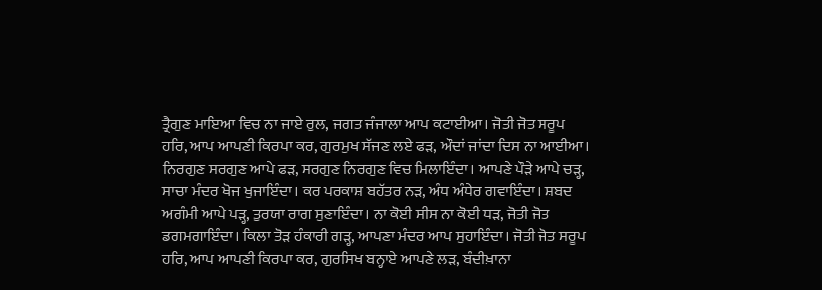ਤ੍ਰੈਗੁਣ ਮਾਇਆ ਵਿਚ ਨਾ ਜਾਏ ਰੁਲ, ਜਗਤ ਜੰਜਾਲਾ ਆਪ ਕਟਾਈਆ। ਜੋਤੀ ਜੋਤ ਸਰੂਪ ਹਰਿ, ਆਪ ਆਪਣੀ ਕਿਰਪਾ ਕਰ, ਗੁਰਮੁਖ ਸੱਜਣ ਲਏ ਫੜ, ਔਦਾਂ ਜਾਂਦਾ ਦਿਸ ਨਾ ਆਈਆ। ਨਿਰਗੁਣ ਸਰਗੁਣ ਆਪੇ ਫੜ, ਸਰਗੁਣ ਨਿਰਗੁਣ ਵਿਚ ਮਿਲਾਇੰਦਾ। ਆਪਣੇ ਪੌੜੇ ਆਪੇ ਚੜ੍ਹ, ਸਾਚਾ ਮੰਦਰ ਖੋਜ ਖੁਜਾਇੰਦਾ। ਕਰ ਪਰਕਾਸ਼ ਬਹੱਤਰ ਨੜ, ਅੰਧ ਅੰਧੇਰ ਗਵਾਇੰਦਾ। ਸ਼ਬਦ ਅਗੰਮੀ ਆਪੇ ਪੜ੍ਹ, ਤੁਰਯਾ ਰਾਗ ਸੁਣਾਇੰਦਾ। ਨਾ ਕੋਈ ਸੀਸ ਨਾ ਕੋਈ ਧੜ, ਜੋਤੀ ਜੋਤ ਡਗਮਗਾਇੰਦਾ। ਕਿਲਾ ਤੋੜ ਹੰਕਾਰੀ ਗੜ੍ਹ, ਆਪਣਾ ਮੰਦਰ ਆਪ ਸੁਹਾਇੰਦਾ। ਜੋਤੀ ਜੋਤ ਸਰੂਪ ਹਰਿ, ਆਪ ਆਪਣੀ ਕਿਰਪਾ ਕਰ, ਗੁਰਸਿਖ ਬਨ੍ਹਾਏ ਆਪਣੇ ਲੜ, ਬੰਦੀਖ਼ਾਨਾ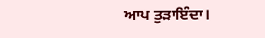ਆਪ ਤੁੜਾਇੰਦਾ।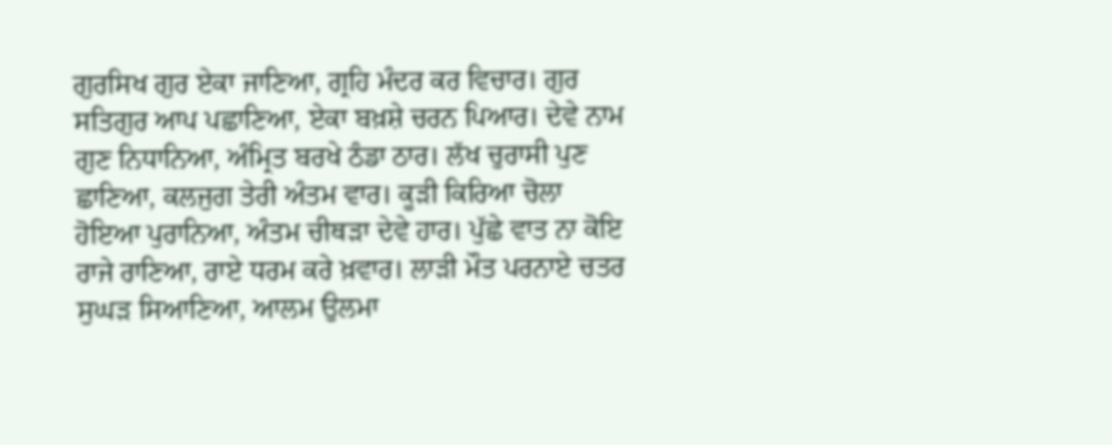ਗੁਰਸਿਖ ਗੁਰ ਏਕਾ ਜਾਣਿਆ, ਗ੍ਰਹਿ ਮੰਦਰ ਕਰ ਵਿਚਾਰ। ਗੁਰ ਸਤਿਗੁਰ ਆਪ ਪਛਾਣਿਆ, ਏਕਾ ਬਖ਼ਸ਼ੇ ਚਰਨ ਪਿਆਰ। ਦੇਵੇ ਨਾਮ ਗੁਣ ਨਿਧਾਨਿਆ, ਅੰਮ੍ਰਿਤ ਬਰਖੇ ਠੰਡਾ ਠਾਰ। ਲੱਖ ਚੁਰਾਸੀ ਪੁਣ ਛਾਣਿਆ, ਕਲਜੁਗ ਤੇਰੀ ਅੰਤਮ ਵਾਰ। ਕੂੜੀ ਕਿਰਿਆ ਚੋਲਾ ਹੋਇਆ ਪੁਰਾਨਿਆ, ਅੰਤਮ ਚੀਥੜਾ ਦੇਵੇ ਹਾਰ। ਪੁੱਛੇ ਵਾਤ ਨਾ ਕੋਇ ਰਾਜੇ ਰਾਣਿਆ, ਰਾਏ ਧਰਮ ਕਰੇ ਖ਼ਵਾਰ। ਲਾੜੀ ਮੌਤ ਪਰਨਾਏ ਚਤਰ ਸੁਘੜ ਸਿਆਣਿਆ, ਆਲਮ ਉਲਮਾ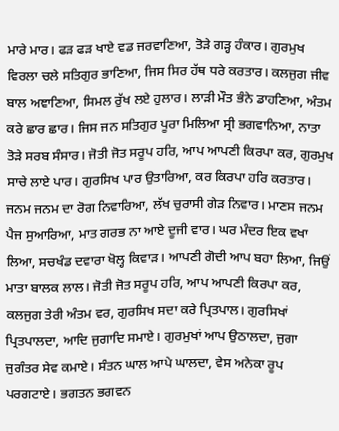ਮਾਰੇ ਮਾਰ। ਫੜ ਫੜ ਖਾਏ ਵਡ ਜਰਵਾਣਿਆ, ਤੋੜੇ ਗੜ੍ਹ ਹੰਕਾਰ। ਗੁਰਮੁਖ ਵਿਰਲਾ ਚਲੇ ਸਤਿਗੁਰ ਭਾਣਿਆ, ਜਿਸ ਸਿਰ ਹੱਥ ਧਰੇ ਕਰਤਾਰ। ਕਲਜੁਗ ਜੀਵ ਬਾਲ ਅਞਾਣਿਆ, ਸਿਮਲ ਰੁੱਖ ਲਏ ਹੁਲਾਰ। ਲਾੜੀ ਮੌਤ ਭੰਨੇ ਡਾਹਣਿਆ, ਅੰਤਮ ਕਰੇ ਛਾਰ ਛਾਰ। ਜਿਸ ਜਨ ਸਤਿਗੁਰ ਪੂਰਾ ਮਿਲਿਆ ਸ੍ਰੀ ਭਗਵਾਨਿਆ, ਨਾਤਾ ਤੋੜੇ ਸਰਬ ਸੰਸਾਰ। ਜੋਤੀ ਜੋਤ ਸਰੂਪ ਹਰਿ, ਆਪ ਆਪਣੀ ਕਿਰਪਾ ਕਰ, ਗੁਰਮੁਖ ਸਾਚੇ ਲਾਏ ਪਾਰ। ਗੁਰਸਿਖ ਪਾਰ ਉਤਾਰਿਆ, ਕਰ ਕਿਰਪਾ ਹਰਿ ਕਰਤਾਰ। ਜਨਮ ਜਨਮ ਦਾ ਰੋਗ ਨਿਵਾਰਿਆ, ਲੱਖ ਚੁਰਾਸੀ ਗੇੜ ਨਿਵਾਰ। ਮਾਣਸ ਜਨਮ ਪੈਜ ਸੁਆਰਿਆ, ਮਾਤ ਗਰਭ ਨਾ ਆਏ ਦੂਜੀ ਵਾਰ। ਘਰ ਮੰਦਰ ਇਕ ਵਖਾ ਲਿਆ, ਸਚਖੰਡ ਦਵਾਰਾ ਖੋਲ੍ਹ ਕਿਵਾੜ। ਆਪਣੀ ਗੋਦੀ ਆਪ ਬਹਾ ਲਿਆ, ਜਿਉਂ ਮਾਤਾ ਬਾਲਕ ਲਾਲ। ਜੋਤੀ ਜੋਤ ਸਰੂਪ ਹਰਿ, ਆਪ ਆਪਣੀ ਕਿਰਪਾ ਕਰ, ਕਲਜੁਗ ਤੇਰੀ ਅੰਤਮ ਵਰ, ਗੁਰਸਿਖ ਸਦਾ ਕਰੇ ਪ੍ਰਿਤਪਾਲ। ਗੁਰਸਿਖਾਂ ਪ੍ਰਿਤਪਾਲਦਾ, ਆਦਿ ਜੁਗਾਦਿ ਸਮਾਏ। ਗੁਰਮੁਖਾਂ ਆਪ ਉਠਾਲਦਾ, ਜੁਗਾ ਜੁਗੰਤਰ ਸੇਵ ਕਮਾਏ। ਸੰਤਨ ਘਾਲ ਆਪੇ ਘਾਲਦਾ, ਵੇਸ ਅਨੇਕਾ ਰੂਪ ਪਰਗਟਾਏ। ਭਗਤਨ ਭਗਵਨ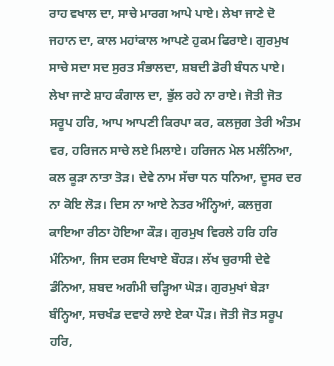ਰਾਹ ਵਖਾਲ ਦਾ, ਸਾਚੇ ਮਾਰਗ ਆਪੇ ਪਾਏ। ਲੇਖਾ ਜਾਣੇ ਦੋ ਜਹਾਨ ਦਾ, ਕਾਲ ਮਹਾਂਕਾਲ ਆਪਣੇ ਹੁਕਮ ਫਿਰਾਏ। ਗੁਰਮੁਖ ਸਾਚੇ ਸਦਾ ਸਦ ਸੁਰਤ ਸੰਭਾਲਦਾ, ਸ਼ਬਦੀ ਡੋਰੀ ਬੰਧਨ ਪਾਏ। ਲੇਖਾ ਜਾਣੇ ਸ਼ਾਹ ਕੰਗਾਲ ਦਾ, ਭੁੱਲ ਰਹੇ ਨਾ ਰਾਏ। ਜੋਤੀ ਜੋਤ ਸਰੂਪ ਹਰਿ, ਆਪ ਆਪਣੀ ਕਿਰਪਾ ਕਰ, ਕਲਜੁਗ ਤੇਰੀ ਅੰਤਮ ਵਰ, ਹਰਿਜਨ ਸਾਚੇ ਲਏ ਮਿਲਾਏ। ਹਰਿਜਨ ਮੇਲ ਮਲੰਨਿਆ, ਕਲ ਕੂੜਾ ਨਾਤਾ ਤੋੜ। ਦੇਵੇ ਨਾਮ ਸੱਚਾ ਧਨ ਧਨਿਆ, ਦੂਸਰ ਦਰ ਨਾ ਕੋਇ ਲੋੜ। ਦਿਸ ਨਾ ਆਏ ਨੇਤਰ ਅੰਨ੍ਹਿਆਂ, ਕਲਜੁਗ ਕਾਇਆ ਰੀਠਾ ਹੋਇਆ ਕੌੜ। ਗੁਰਮੁਖ ਵਿਰਲੇ ਹਰਿ ਹਰਿ ਮੰਨਿਆ, ਜਿਸ ਦਰਸ ਦਿਖਾਏ ਬੌਹੜ। ਲੱਖ ਚੁਰਾਸੀ ਦੇਵੇ ਡੰਨਿਆ, ਸ਼ਬਦ ਅਗੰਮੀ ਚੜ੍ਹਿਆ ਘੋੜ। ਗੁਰਮੁਖਾਂ ਬੇੜਾ ਬੰਨ੍ਹਿਆ, ਸਚਖੰਡ ਦਵਾਰੇ ਲਾਏ ਏਕਾ ਪੌੜ। ਜੋਤੀ ਜੋਤ ਸਰੂਪ ਹਰਿ,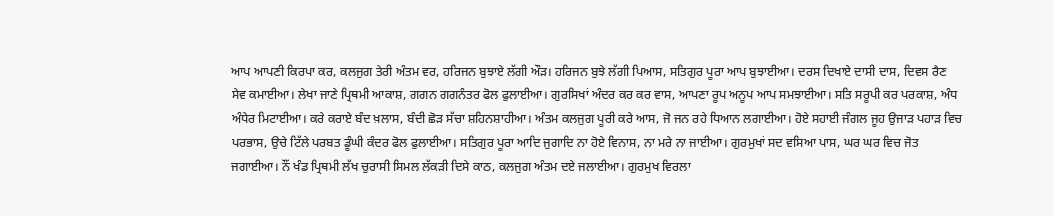ਆਪ ਆਪਣੀ ਕਿਰਪਾ ਕਰ, ਕਲਜੁਗ ਤੇਰੀ ਅੰਤਮ ਵਰ, ਹਰਿਜਨ ਬੁਝਾਏ ਲੱਗੀ ਔੜ। ਹਰਿਜਨ ਬੁਝੇ ਲੱਗੀ ਪਿਆਸ, ਸਤਿਗੁਰ ਪੂਰਾ ਆਪ ਬੁਝਾਈਆ। ਦਰਸ ਦਿਖਾਏ ਦਾਸੀ ਦਾਸ, ਦਿਵਸ ਰੈਣ ਸੇਵ ਕਮਾਈਆ। ਲੇਖਾ ਜਾਣੇ ਪ੍ਰਿਥਮੀ ਆਕਾਸ਼, ਗਗਨ ਗਗਨੰਤਰ ਫੋਲ ਫੁਲਾਈਆ। ਗੁਰਸਿਖਾਂ ਅੰਦਰ ਕਰ ਕਰ ਵਾਸ, ਆਪਣਾ ਰੂਪ ਅਨੂਪ ਆਪ ਸਮਝਾਈਆ। ਸਤਿ ਸਰੂਪੀ ਕਰ ਪਰਕਾਸ਼, ਅੰਧ ਅੰਧੇਰ ਮਿਟਾਈਆ। ਕਰੇ ਕਰਾਏ ਬੰਦ ਖ਼ਲਾਸ, ਬੰਦੀ ਛੋੜ ਸੱਚਾ ਸ਼ਹਿਨਸ਼ਾਹੀਆ। ਅੰਤਮ ਕਲਜੁਗ ਪੂਰੀ ਕਰੇ ਆਸ, ਜੋ ਜਨ ਰਹੇ ਧਿਆਨ ਲਗਾਈਆ। ਹੋਏ ਸਹਾਈ ਜੰਗਲ ਜੂਹ ਉਜਾੜ ਪਹਾੜ ਵਿਚ ਪਰਭਾਸ, ਉਚੇ ਟਿੱਲੇ ਪਰਬਤ ਡੂੰਘੀ ਕੰਦਰ ਫੋਲ ਫੁਲਾਈਆ। ਸਤਿਗੁਰ ਪੂਰਾ ਆਦਿ ਜੁਗਾਦਿ ਨਾ ਹੋਏ ਵਿਨਾਸ, ਨਾ ਮਰੇ ਨਾ ਜਾਈਆ। ਗੁਰਮੁਖਾਂ ਸਦ ਵਸਿਆ ਪਾਸ, ਘਰ ਘਰ ਵਿਚ ਜੋਤ ਜਗਾਈਆ। ਨੌਂ ਖੰਡ ਪ੍ਰਿਥਮੀ ਲੱਖ ਚੁਰਾਸੀ ਸਿਮਲ ਲੱਕੜੀ ਦਿਸੇ ਕਾਠ, ਕਲਜੁਗ ਅੰਤਮ ਦਏ ਜਲਾਈਆ। ਗੁਰਮੁਖ ਵਿਰਲਾ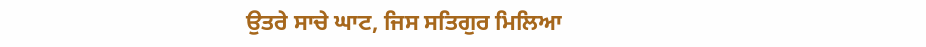ਉਤਰੇ ਸਾਚੇ ਘਾਟ, ਜਿਸ ਸਤਿਗੁਰ ਮਿਲਿਆ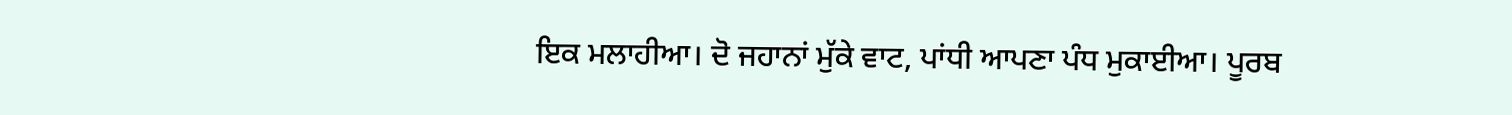ਇਕ ਮਲਾਹੀਆ। ਦੋ ਜਹਾਨਾਂ ਮੁੱਕੇ ਵਾਟ, ਪਾਂਧੀ ਆਪਣਾ ਪੰਧ ਮੁਕਾਈਆ। ਪੂਰਬ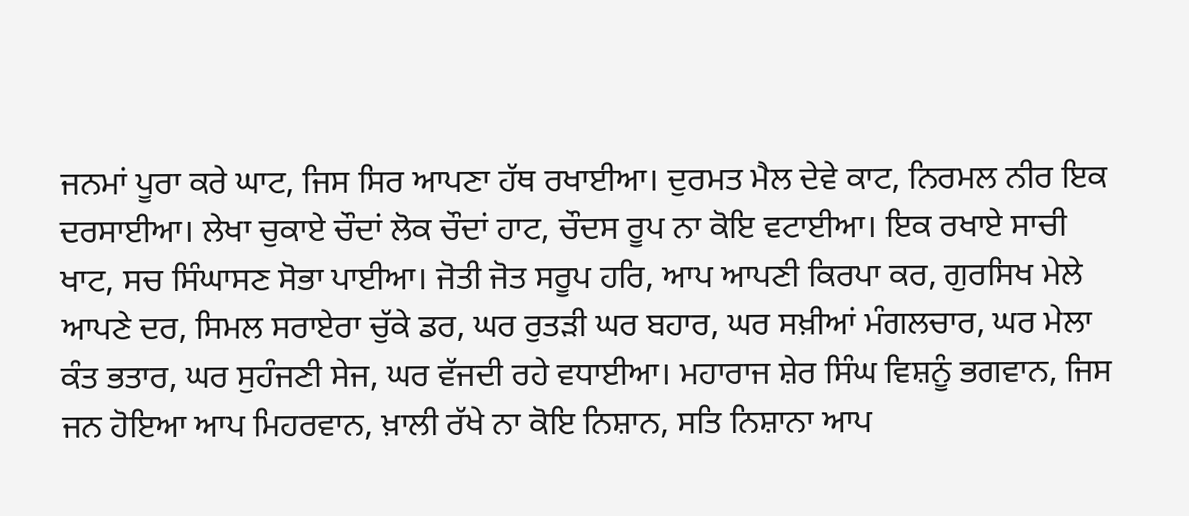ਜਨਮਾਂ ਪੂਰਾ ਕਰੇ ਘਾਟ, ਜਿਸ ਸਿਰ ਆਪਣਾ ਹੱਥ ਰਖਾਈਆ। ਦੁਰਮਤ ਮੈਲ ਦੇਵੇ ਕਾਟ, ਨਿਰਮਲ ਨੀਰ ਇਕ ਦਰਸਾਈਆ। ਲੇਖਾ ਚੁਕਾਏ ਚੌਦਾਂ ਲੋਕ ਚੌਦਾਂ ਹਾਟ, ਚੌਦਸ ਰੂਪ ਨਾ ਕੋਇ ਵਟਾਈਆ। ਇਕ ਰਖਾਏ ਸਾਚੀ ਖਾਟ, ਸਚ ਸਿੰਘਾਸਣ ਸੋਭਾ ਪਾਈਆ। ਜੋਤੀ ਜੋਤ ਸਰੂਪ ਹਰਿ, ਆਪ ਆਪਣੀ ਕਿਰਪਾ ਕਰ, ਗੁਰਸਿਖ ਮੇਲੇ ਆਪਣੇ ਦਰ, ਸਿਮਲ ਸਰਾਏਰਾ ਚੁੱਕੇ ਡਰ, ਘਰ ਰੁਤੜੀ ਘਰ ਬਹਾਰ, ਘਰ ਸਖ਼ੀਆਂ ਮੰਗਲਚਾਰ, ਘਰ ਮੇਲਾ ਕੰਤ ਭਤਾਰ, ਘਰ ਸੁਹੰਜਣੀ ਸੇਜ, ਘਰ ਵੱਜਦੀ ਰਹੇ ਵਧਾਈਆ। ਮਹਾਰਾਜ ਸ਼ੇਰ ਸਿੰਘ ਵਿਸ਼ਨੂੰ ਭਗਵਾਨ, ਜਿਸ ਜਨ ਹੋਇਆ ਆਪ ਮਿਹਰਵਾਨ, ਖ਼ਾਲੀ ਰੱਖੇ ਨਾ ਕੋਇ ਨਿਸ਼ਾਨ, ਸਤਿ ਨਿਸ਼ਾਨਾ ਆਪ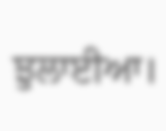ਝੁਲਾਈਆ।